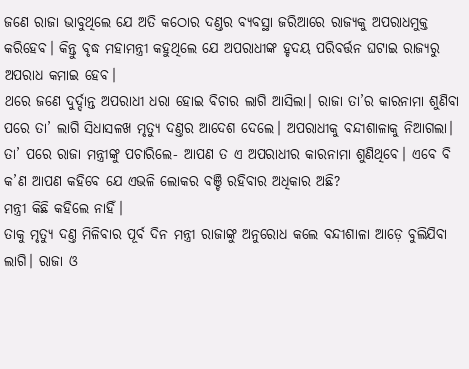ଜଣେ ରାଜା ଭାବୁଥିଲେ ଯେ ଅତି କଠୋର ଦଣ୍ତର ବ୍ୟବସ୍ଥା ଜରିଆରେ ରାଜ୍ୟକୁ ଅପରାଧମୁକ୍ତ କରିହେବ। କିନ୍ତୁ ବୃଦ୍ଧ ମହାମନ୍ତ୍ରୀ କହୁଥିଲେ ଯେ ଅପରାଧୀଙ୍କ ହୃଦୟ ପରିବର୍ତ୍ତନ ଘଟାଇ ରାଜ୍ୟରୁ ଅପରାଧ କମାଇ ହେବ।
ଥରେ ଜଣେ ଦୁର୍ଦ୍ଦାନ୍ତ ଅପରାଧୀ ଧରା ହୋଇ ବିଚାର ଲାଗି ଆସିଲା। ରାଜା ତା’ର କାରନାମା ଶୁଣିବା ପରେ ତା’ ଲାଗି ସିଧାସଳଖ ମୃତ୍ୟୁ ଦଣ୍ତର ଆଦେଶ ଦେଲେ। ଅପରାଧୀକୁ ବନ୍ଦୀଶାଳାକୁ ନିଆଗଲା। ତା’ ପରେ ରାଜା ମନ୍ତ୍ରୀଙ୍କୁ ପଚାରିଲେ- ଆପଣ ତ ଏ ଅପରାଧୀର କାରନାମା ଶୁଣିଥିବେ। ଏବେ ବି କ’ଣ ଆପଣ କହିବେ ଯେ ଏଭଳି ଲୋକର ବଞ୍ଚି ରହିବାର ଅଧିକାର ଅଛି?
ମନ୍ତ୍ରୀ କିଛି କହିଲେ ନାହିଁ।
ତାକୁ ମୃତ୍ୟୁ ଦଣ୍ତ ମିଳିବାର ପୂର୍ବ ଦିନ ମନ୍ତ୍ରୀ ରାଜାଙ୍କୁ ଅନୁରୋଧ କଲେ ବନ୍ଦୀଶାଳା ଆଡ଼େ ବୁଲିଯିବା ଲାଗି। ରାଜା ଓ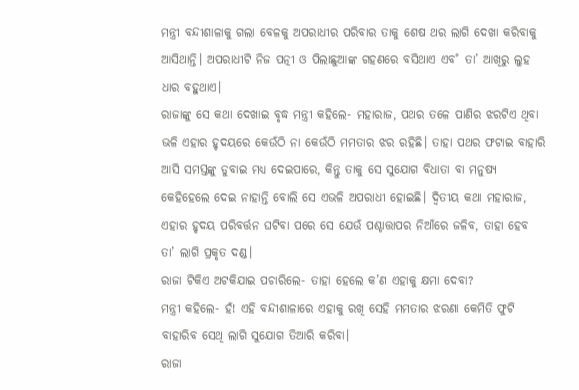ମନ୍ତ୍ରୀ ବନ୍ଦୀଶାଳାକୁ ଗଲା ବେଳକୁ ଅପରାଧୀର ପରିବାର ତାକୁ ଶେଷ ଥର ଲାଗି ଦେଖା କରିବାକୁ ଆସିଥାନ୍ତି। ଅପରାଧୀଟି ନିଜ ପତ୍ନୀ ଓ ପିଲାଛୁଆଙ୍କ ଗହଣରେ ବସିଥାଏ ଏବ˚ ତା’ ଆଖିରୁ ଲୁହ ଧାର ବହୁଥାଏ।
ରାଜାଙ୍କୁ ସେ କଥା ଦେଖାଇ ବୃଦ୍ଧ ମନ୍ତ୍ରୀ କହିଲେ- ମହାରାଜ, ପଥର ତଳେ ପାଣିର ଝରଟିଏ ଥିବା ଭଳି ଏହାର ହୃଦୟରେ କେଉଁଠି ନା କେଉଁଠି ମମତାର ଝର ରହିଛି। ତାହା ପଥର ଫଟାଇ ବାହାରି ଆସି ସମସ୍ତଙ୍କୁ ଡୁବାଇ ମଧ୍ୟ ଦେଇପାରେ, କିନ୍ତୁ ତାକୁ ସେ ସୁଯୋଗ ବିଧାତା ବା ମନୁଷ୍ୟ କେହିହେଲେ ଦେଇ ନାହାନ୍ତି ବୋଲି ସେ ଏଭଳି ଅପରାଧୀ ହୋଇଛି। ଦ୍ବିତୀୟ କଥା ମହାରାଜ, ଏହାର ହୃଦୟ ପରିବର୍ତ୍ତନ ଘଟିବା ପରେ ସେ ଯେଉଁ ପଶ୍ଚାତ୍ତାପର ନିଆଁରେ ଜଳିବ, ତାହା ହେବ ତା’ ଲାଗି ପ୍ରକୃତ ଦଣ୍ଡ।
ରାଜା ଟିକିଏ ଅଟକିଯାଇ ପଚାରିଲେ- ତାହା ହେଲେ କ’ଣ ଏହାକୁ କ୍ଷମା ଦେବା?
ମନ୍ତ୍ରୀ କହିଲେ- ହଁ! ଏହି ବନ୍ଦୀଶାଳାରେ ଏହାକୁ ରଖି ସେହି ମମତାର ଝରଣା କେମିତି ଫୁଟି ବାହାରିବ ସେଥି ଲାଗି ସୁଯୋଗ ତିଆରି କରିବା।
ରାଜା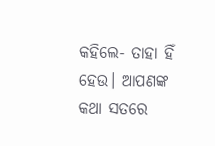କହିଲେ- ତାହା ହିଁ ହେଉ। ଆପଣଙ୍କ କଥା ସତରେ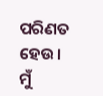ପରିଣତ ହେଉ। ମୁଁ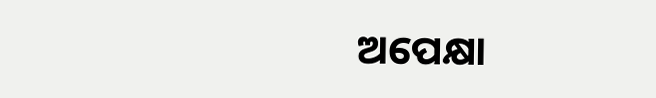ଅପେକ୍ଷା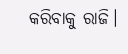କରିବାକୁ ରାଜି।